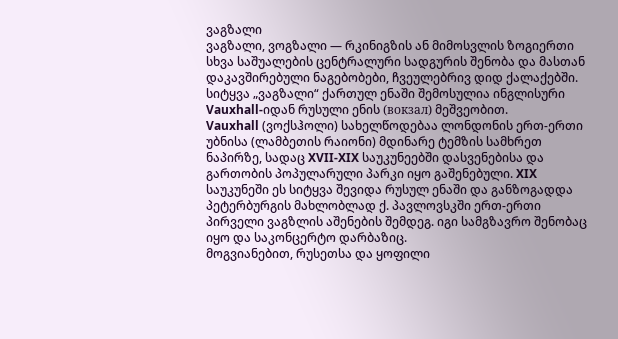ვაგზალი
ვაგზალი, ვოგზალი — რკინიგზის ან მიმოსვლის ზოგიერთი სხვა საშუალების ცენტრალური სადგურის შენობა და მასთან დაკავშირებული ნაგებობები, ჩვეულებრივ დიდ ქალაქებში. სიტყვა „ვაგზალი“ ქართულ ენაში შემოსულია ინგლისური Vauxhall-იდან რუსული ენის (вокзал) მეშვეობით.
Vauxhall (ვოქსჰოლი) სახელწოდებაა ლონდონის ერთ-ერთი უბნისა (ლამბეთის რაიონი) მდინარე ტემზის სამხრეთ ნაპირზე, სადაც XVII-XIX საუკუნეებში დასვენებისა და გართობის პოპულარული პარკი იყო გაშენებული. XIX საუკუნეში ეს სიტყვა შევიდა რუსულ ენაში და განზოგადდა პეტერბურგის მახლობლად ქ. პავლოვსკში ერთ-ერთი პირველი ვაგზლის აშენების შემდეგ. იგი სამგზავრო შენობაც იყო და საკონცერტო დარბაზიც.
მოგვიანებით, რუსეთსა და ყოფილი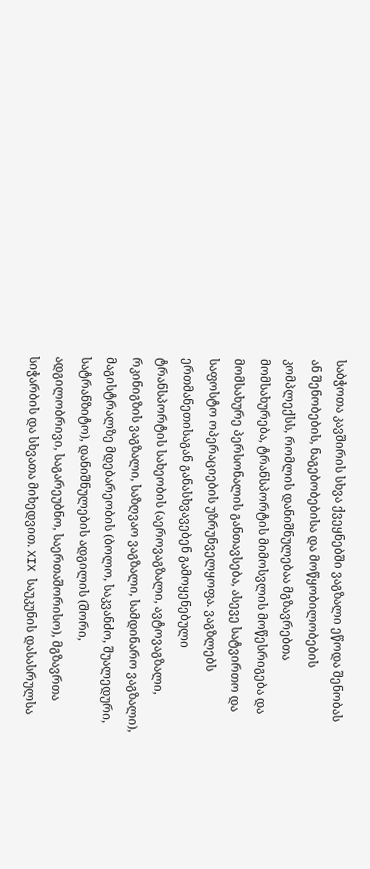საბჭოთა კავშირის სხვა ქვეყნებში ვაგზალი ეწოდა შენობას ან შენობების, ნაგებობებისა და მოწყობილობების კომპლექსს, რომლის დანიშნულებაა მგზავრებთა მომსახურება, ტრანსპორტის მიმოსვლის მოწესრიგება და მომსახურე პერსონალის განთავსება, ასევე სატვირთო და საფოსტო ოპერაციების უზრუნველყოფა. ვაგზლებს ერთმანეთისაგან განასხვავებენ გამოყენებული ტრანსპორტის სახეობის (აეროვაგზალი, ავტოვაგზალი, რკინიგზის ვაგზალი, საზღვაო ვაგზალი, სამდინარო ვაგზალი), მაგისტრალზე მდებარეობის (ბოლო, საკვანძო, შუალედური, სატრანზიტო), დანიშნულების ადგილის (შორი, ადგილობრივი, საგარეუბნო, საერთაშორისო), მგზავრთა სიჭარბის და სხვათა მიხედვით. XIX საუკუნის დასასრულსა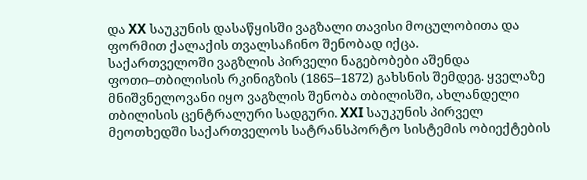და XX საუკუნის დასაწყისში ვაგზალი თავისი მოცულობითა და ფორმით ქალაქის თვალსაჩინო შენობად იქცა.
საქართველოში ვაგზლის პირველი ნაგებობები აშენდა ფოთი–თბილისის რკინიგზის (1865–1872) გახსნის შემდეგ. ყველაზე მნიშვნელოვანი იყო ვაგზლის შენობა თბილისში, ახლანდელი თბილისის ცენტრალური სადგური. XXI საუკუნის პირველ მეოთხედში საქართველოს სატრანსპორტო სისტემის ობიექტების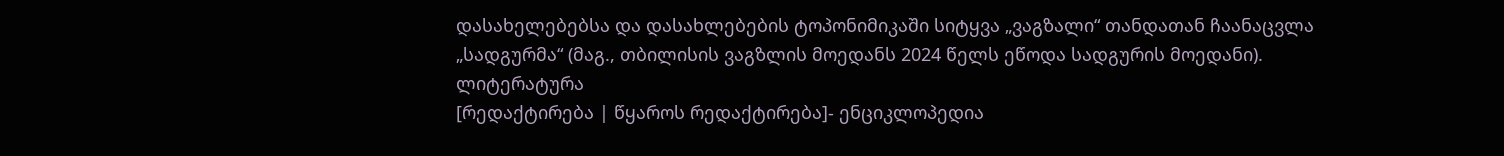დასახელებებსა და დასახლებების ტოპონიმიკაში სიტყვა „ვაგზალი“ თანდათან ჩაანაცვლა „სადგურმა“ (მაგ., თბილისის ვაგზლის მოედანს 2024 წელს ეწოდა სადგურის მოედანი).
ლიტერატურა
[რედაქტირება | წყაროს რედაქტირება]- ენციკლოპედია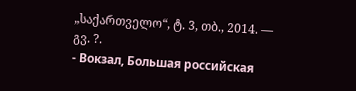„საქართველო“, ტ. 3, თბ., 2014. — გვ. ?.
- Вокзал, Большая российская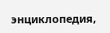энциклопедия,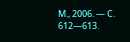М., 2006. — С. 612—613.